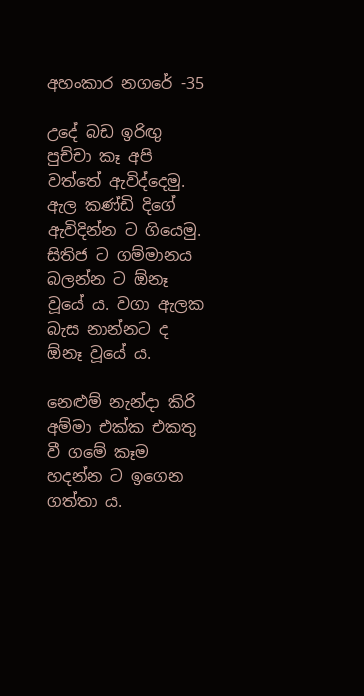අහංකාර නගරේ -35

උදේ බඩ ඉරිඟු පුච්චා කෑ අපි වත්තේ ඇවිද්දෙමු. ඇල කණ්ඩි දිගේ ඇවිදින්න ට ගියෙමු. සිතිජ ට ගම්මානය බලන්න ට ඕනෑ වූයේ ය. වගා ඇලක බැස නාන්නට ද ඕනෑ වූයේ ය.

නෙළුම් නැන්දා කිරි අම්මා එක්ක එකතු වී ගමේ කෑම හදන්න ට ඉගෙන ගත්තා ය.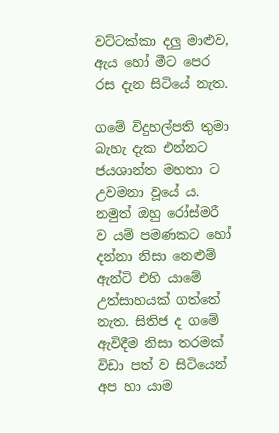වට්ටක්කා දලු මාළුව, ඇය හෝ මීට පෙර රස දැන සිටියේ නැත.

ගමේ විදුහල්පති තුමා බැහැ දැක එන්නට ජයශාන්ත මහතා ට උවමනා වූයේ ය. නමුත් ඔහු රෝස්මරී ව යම් පමණකට හෝ දන්නා නිසා නෙළුම් ඇන්ටි එහි යාමේ උත්සාහයක් ගත්තේ නැත. සිතිජ ද ගමේ ඇවිදීම නිසා තරමක් විඩා පත් ව සිටියෙන් අප හා යාම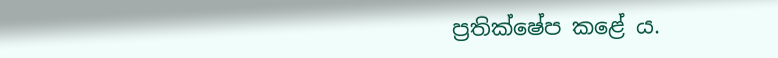ප්‍රතික්ෂේප කළේ ය.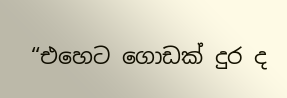“එහෙට ගොඩක් දුර ද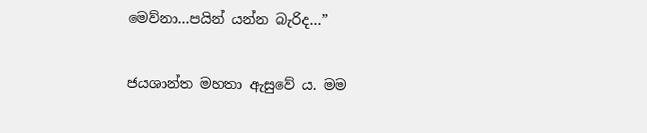මෙව්නා…පයින් යන්න බැරිද…”

ජයශාන්ත මහතා ඇසුවේ ය. මම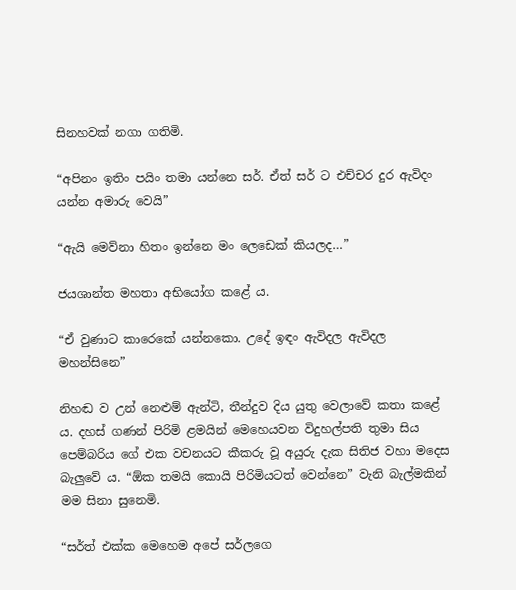සිනහවක් නගා ගතිමි.

“අපිනං ඉතිං පයිං තමා යන්නෙ සර්. ඒත් සර් ට එච්චර දුර ඇවිදං යන්න අමාරු වෙයි”

“ඇයි මෙව්නා හිතං ඉන්නෙ මං ලෙඩෙක් කියලද…”

ජයශාන්ත මහතා අභියෝග කළේ ය.

“ඒ වුණාට කාරෙකේ යන්නකො. උදේ ඉඳං ඇවිදල ඇවිදල මහන්සිනෙ”

නිහඬ ව උන් නෙළුම් ඇන්ටි, තීන්දුව දිය යුතු වෙලාවේ කතා කළේ ය. දහස් ගණන් පිරිමි ළමයින් මෙහෙයවන විදුහල්පති තුමා සිය පෙම්බරිය ගේ එක වචනයට කීකරු වූ අයුරු දැක සිතිජ වහා මදෙස බැලුවේ ය. “ඕක තමයි කොයි පිරිමියටත් වෙන්නෙ” වැනි බැල්මකින් මම සිනා සුනෙමි.

“සර්ත් එක්ක මෙහෙම අපේ සර්ලගෙ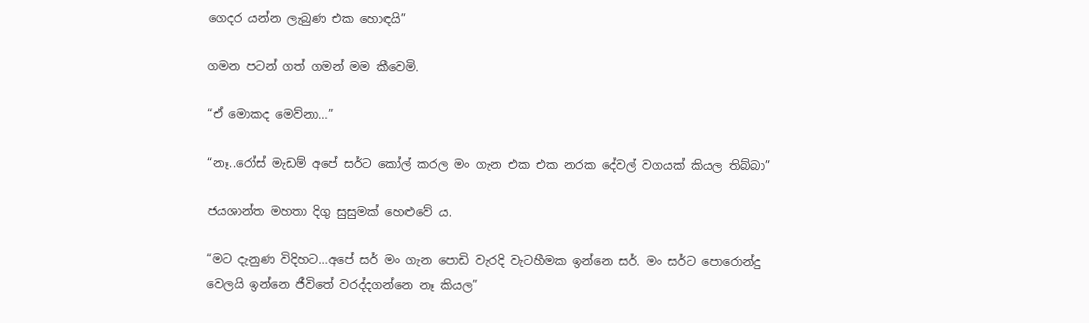ගෙදර යන්න ලැබුණ එක හොඳයි”

ගමන පටන් ගත් ගමන් මම කීවෙමි.

“ඒ මොකද මෙව්නා…”

“නෑ..රෝස් මැඩම් අපේ සර්ට කෝල් කරල මං ගැන එක එක නරක දේවල් වගයක් කියල තිබ්බා”

ජයශාන්ත මහතා දිගු සුසුමක් හෙළුවේ ය.

“මට දැනුණ විදිහට…අපේ සර් මං ගැන පොඩි වැරදි වැටහීමක ඉන්නෙ සර්. මං සර්ට පොරොන්දු වෙලයි ඉන්නෙ ජීවිතේ වරද්දගන්නෙ නෑ කියල”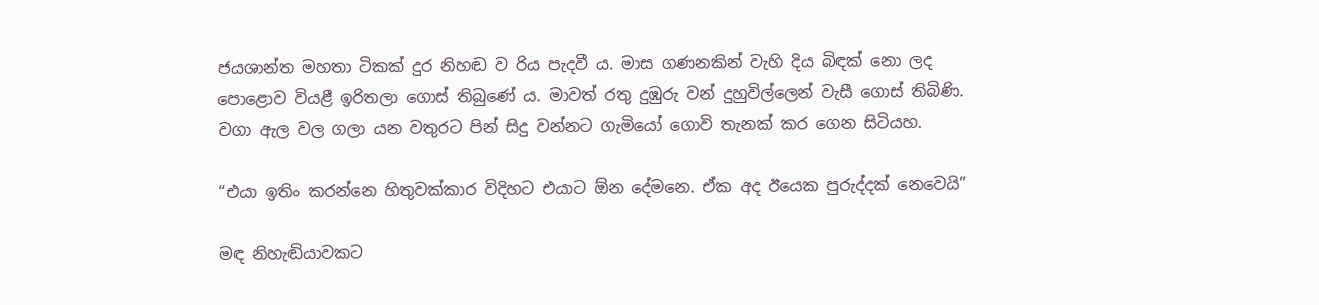ජයශාන්ත මහතා ටිකක් දුර නිහඬ ව රිය පැදවී ය. මාස ගණනකින් වැහි දිය බිඳක් නො ලද පොළොව වියළී ඉරිතලා ගොස් තිබුණේ ය. මාවත් රතු දුඹුරු වන් දුහුවිල්ලෙන් වැසී ගොස් තිබිණි. වගා ඇල වල ගලා යන වතුරට පින් සිදු වන්නට ගැමියෝ ගොවි තැනක් කර ගෙන සිටියහ.

“එයා ඉතිං කරන්නෙ හිතුවක්කාර විදිහට එයාට ඕන දේමනෙ. ඒක අද ඊයෙක පුරුද්දක් නෙවෙයි”

මඳ නිහැඬියාවකට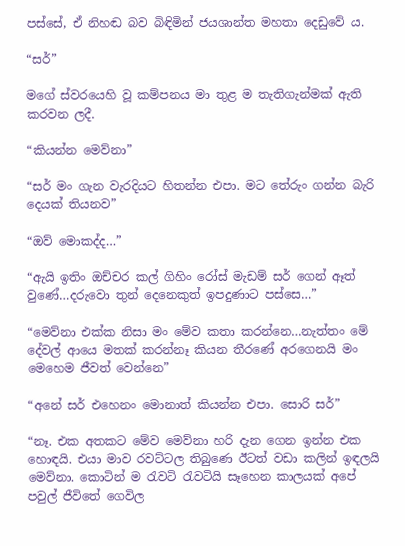පස්සේ, ඒ නිහඬ බව බිඳිමින් ජයශාන්ත මහතා දෙඩුවේ ය.

“සර්”

මගේ ස්වරයෙහි වූ කම්පනය මා තුළ ම තැතිගැන්මක් ඇති කරවන ලදී.

“කියන්න මෙව්නා”

“සර් මං ගැන වැරදියට හිතන්න එපා. මට තේරුං ගන්න බැරි දෙයක් තියනව”

“ඔව් මොකද්ද…”

“ඇයි ඉතිං ඔච්චර කල් ගිහිං රෝස් මැඩම් සර් ගෙන් ඈත් වුණේ…දරුවො තුන් දෙනෙකුත් ඉපදුණාට පස්සෙ…”

“මෙව්නා එක්ක නිසා මං මේව කතා කරන්නෙ…නැත්තං මේ දේවල් ආයෙ මතක් කරන්නෑ කියන තීරණේ අරගෙනයි මං මෙහෙම ජීවත් වෙන්නෙ”

“අනේ සර් එහෙනං මොනාත් කියන්න එපා. සොරි සර්”

“නෑ. එක අතකට මේව මෙව්නා හරි දැන ගෙන ඉන්න එක හොඳයි. එයා මාව රවට්ටල තිබුණෙ ඊටත් වඩා කලින් ඉඳලයි මෙව්නා. කොටින් ම රැවටි රැවටියි සෑහෙන කාලයක් අපේ පවුල් ජීවිතේ ගෙවිල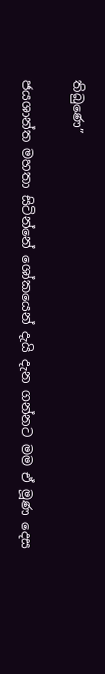තිබුණෙ”

ජයශාන්ත මහතා සිටින්නේ ශෝකයෙන් දැයි දැන ගන්නට මම ඒ මූණ දෙස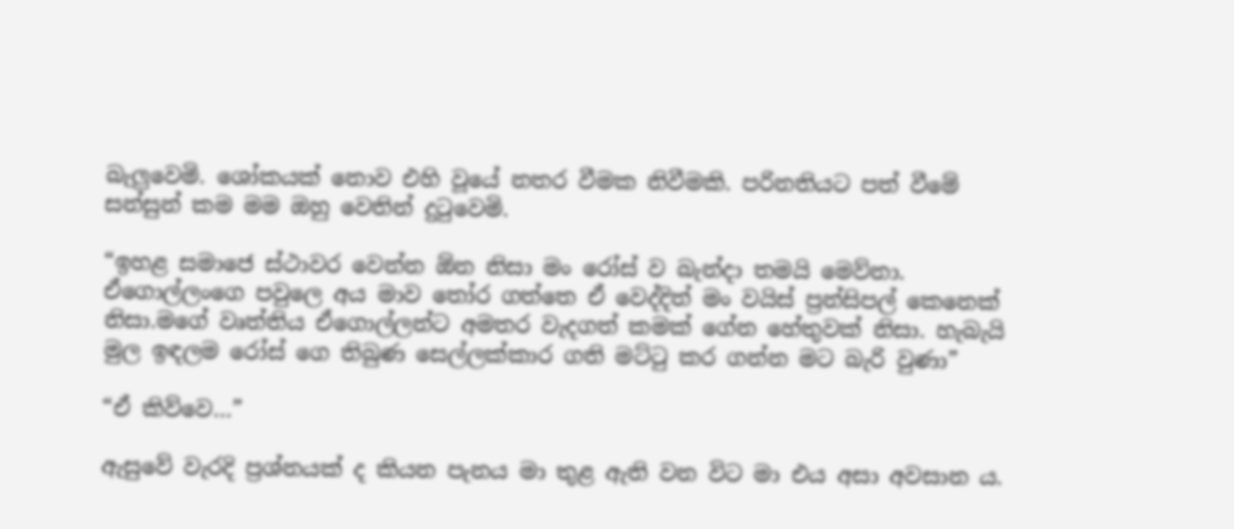බැලුවෙමි. ශෝකයක් නොව එහි වූයේ නතර වීමක නිවීමකි. පරිනතියට පත් වීමේ සන්සුන් කම මම ඔහු වෙතින් දුටුවෙමි.

“ඉහළ සමාජෙ ස්ථාවර වෙන්න ඕන නිසා මං රෝස් ව බැන්දා තමයි මෙව්නා. ඒගොල්ලංගෙ පවුලෙ අය මාව තෝර ගත්තෙ ඒ වෙද්දිත් මං වයිස් ප්‍රන්සිපල් කෙනෙක් නිසා.මගේ වෘත්තිය ඒගොල්ලන්ට අමතර වැදගත් කමක් ගේන හේතුවක් නිසා. හැබැයි මුල ඉඳලම රෝස් ගෙ තිබුණ සෙල්ලක්කාර ගති මට්ටු කර ගන්න මට බැරි වුණා”

“ඒ කිව්වෙ…”

ඇසුවේ වැරදි ප්‍රශ්නයක් ද කියන පැනය මා තුළ ඇති වන විට මා එය අසා අවසාන ය.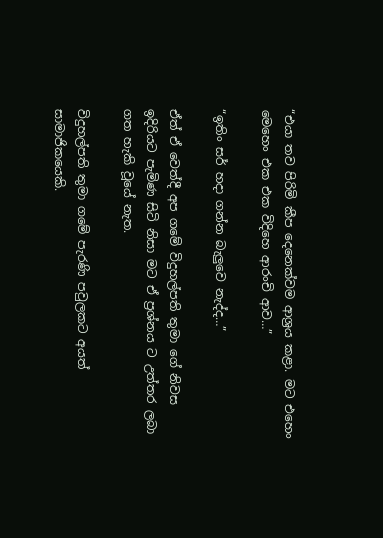“එයා තව පිරිමි කීප දෙනෙක්වම ආශ්‍රය කළා. මට එහෙං මෙහෙං එක එක විදිහෙ ආරංචි ආව…”

“ඉතිං සර් හදා ගන්න බැලුවෙ නැද්ද…”

ඒත් ඒ වෙත්දී අප ගමේ විදුහල්පති තුමා ගේ නිවස ඉදිරියට පැමිණ සිටි නිසා මට ඒ ප්‍රශ්නය ට උත්තර ලබා ගත හැකි වූයේ නැත.

විදුහල්පති තුමා ගමේ පැරණි පවුලකට අයත් සාමාජිකයෙකි.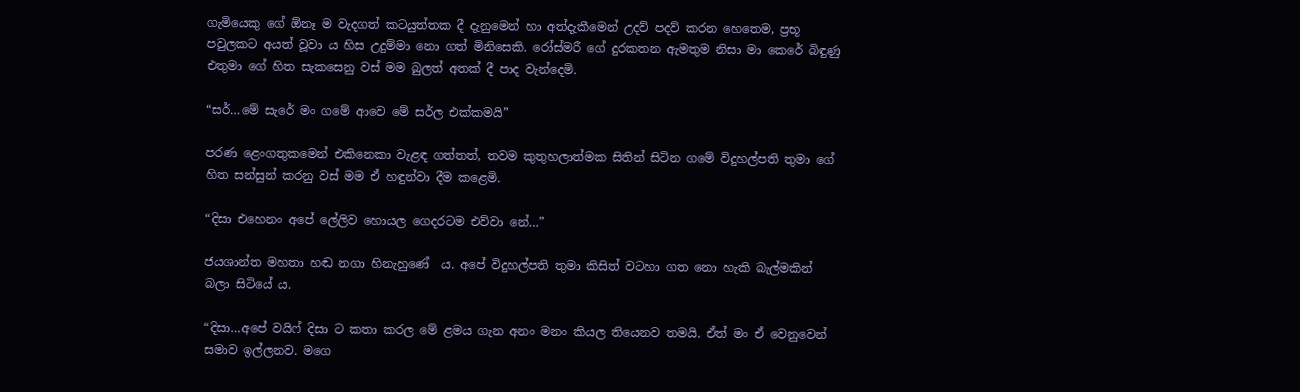ගැමියෙකු ගේ ඕනෑ ම වැදගත් කටයුත්තක දී දැනුමෙන් හා අත්දැකීමෙන් උදව් පදව් කරන හෙතෙම, ප්‍රභූ පවුලකට අයත් වූවා ය හිස උදුම්මා නො ගත් මිනිසෙකි. රෝස්මරී ගේ දුරකතන ඇමතුම නිසා මා කෙරේ බිඳුණු එතුමා ගේ හිත සැකසෙනු වස් මම බුලත් අතක් දී පාද වැන්දෙමි.

“සර්…මේ සැරේ මං ගමේ ආවෙ මේ සර්ල එක්කමයි”

පරණ ළෙංගතුකමෙන් එකිනෙකා වැළඳ ගත්තත්, තවම කුතුහලාත්මක සිතින් සිටින ගමේ විදුහල්පති තුමා ගේ හිත සන්සුන් කරනු වස් මම ඒ හඳුන්වා දීම කළෙමි.

“දිසා එහෙනං අපේ ලේලිව හොයල ගෙදරටම එව්වා නේ…”

ජයශාන්ත මහතා හඬ නගා හිනැහුණේ  ය. අපේ විදුහල්පති තුමා කිසිත් වටහා ගත නො හැකි බැල්මකින් බලා සිටියේ ය.

“දිසා…අපේ වයිෆ් දිසා ට කතා කරල මේ ළමය ගැන අනං මනං කියල තියෙනව තමයි. ඒත් මං ඒ වෙනුවෙන් සමාව ඉල්ලනව. මගෙ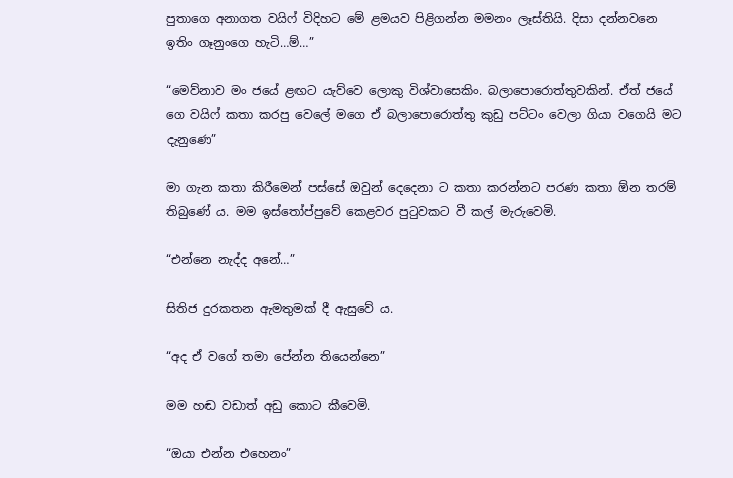පුතාගෙ අනාගත වයිෆ් විදිහට මේ ළමයව පිළිගන්න මමනං ලෑස්තියි. දිසා දන්නවනෙ ඉතිං ගෑනුංගෙ හැටි…ම්…”

“මෙව්නාව මං ජයේ ළඟට යැව්වෙ ලොකු විශ්වාසෙකිං. බලාපොරොත්තුවකින්. ඒත් ජයේ ගෙ වයිෆ් කතා කරපු වෙලේ මගෙ ඒ බලාපොරොත්තු කුඩු පට්ටං වෙලා ගියා වගෙයි මට දැනුණෙ”

මා ගැන කතා කිරීමෙන් පස්සේ ඔවුන් දෙදෙනා ට කතා කරන්නට පරණ කතා ඕන තරම් තිබුණේ ය. මම ඉස්තෝප්පුවේ කෙළවර පුටුවකට වී කල් මැරුවෙමි.

“එන්නෙ නැද්ද අනේ…”

සිතිජ දුරකතන ඇමතුමක් දී ඇසුවේ ය.

“අද ඒ වගේ තමා පේන්න තියෙන්නෙ”

මම හඬ වඩාත් අඩු කොට කීවෙමි.

“ඔයා එන්න එහෙනං”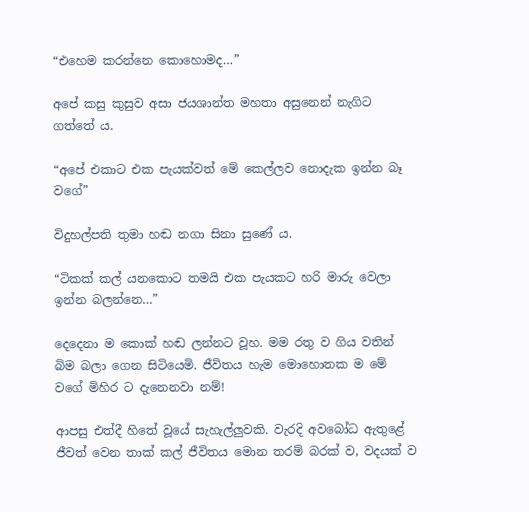“එහෙම කරන්නෙ කොහොමද…”

අපේ කසු කුසුව අසා ජයශාන්ත මහතා අසුනෙන් නැගිට ගත්තේ ය.

“අපේ එකාට එක පැයක්වත් මේ කෙල්ලව නොදැක ඉන්න බෑ වගේ”

විදුහල්පති තුමා හඬ නගා සිනා සුණේ ය.

“ටිකක් කල් යනකොට තමයි එක පැයකට හරි මාරු වෙලා ඉන්න බලන්නෙ…”

දෙදෙනා ම කොක් හඬ ලන්නට වූහ. මම රතු ව ගිය වතින් බිම බලා ගෙන සිටියෙමි. ජීවිතය හැම මොහොතක ම මේ වගේ මිහිර ට දැනෙනවා නම්!

ආපසු එත්දී හිතේ වූයේ සැහැල්ලුවකි. වැරදි අවබෝධ ඇතුළේ ජීවත් වෙන තාක් කල් ජීවිතය මොන තරම් බරක් ව, වදයක් ව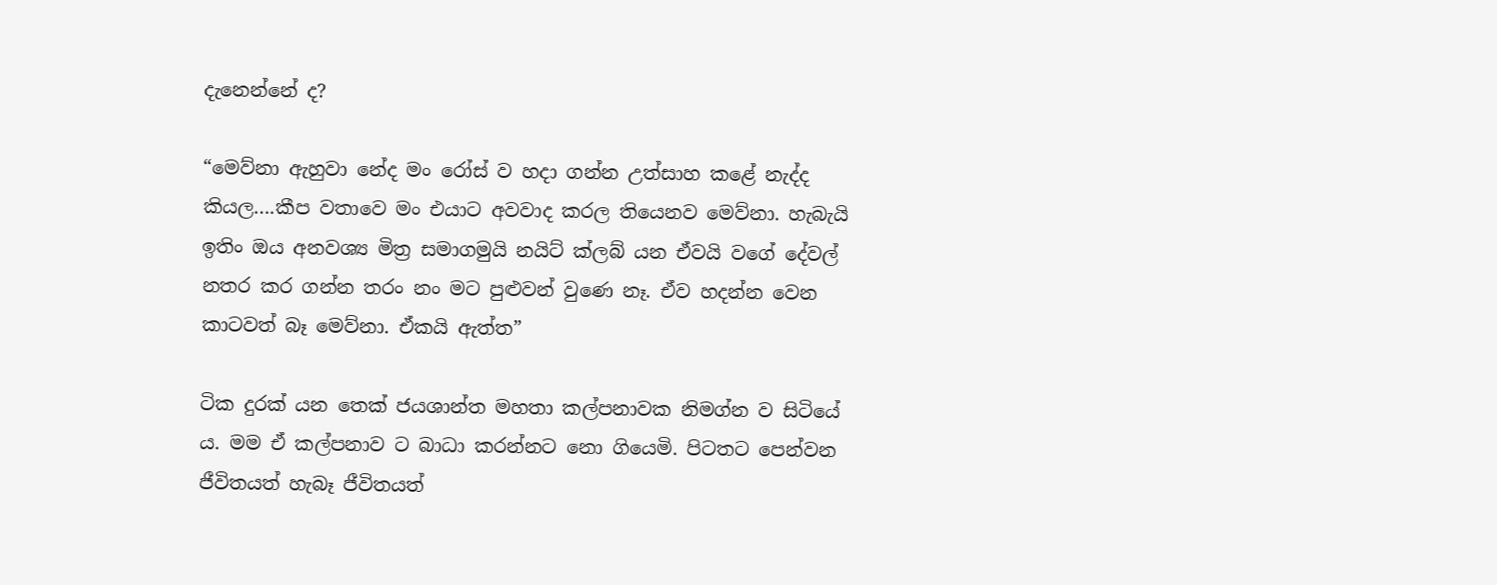දැනෙන්නේ ද?

“මෙව්නා ඇහුවා නේද මං රෝස් ව හදා ගන්න උත්සාහ කළේ නැද්ද කියල….කීප වතාවෙ මං එයාට අවවාද කරල තියෙනව මෙව්නා. හැබැයි ඉතිං ඔය අනවශ්‍ය මිත්‍ර සමාගමුයි නයිට් ක්ලබ් යන ඒවයි වගේ දේවල් නතර කර ගන්න තරං නං මට පුළුවන් වුණෙ නෑ. ඒව හදන්න වෙන කාටවත් බෑ මෙව්නා. ඒකයි ඇත්ත”

ටික දුරක් යන තෙක් ජයශාන්ත මහතා කල්පනාවක නිමග්න ව සිටියේ ය. මම ඒ කල්පනාව ට බාධා කරන්නට නො ගියෙමි. පිටතට පෙන්වන ජීවිතයත් හැබෑ ජීවිතයත්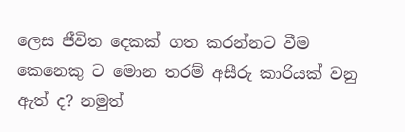ලෙස ජීවිත දෙකක් ගත කරන්නට වීම කෙනෙකු ට මොන තරම් අසීරු කාරියක් වනු ඇත් ද? නමුත්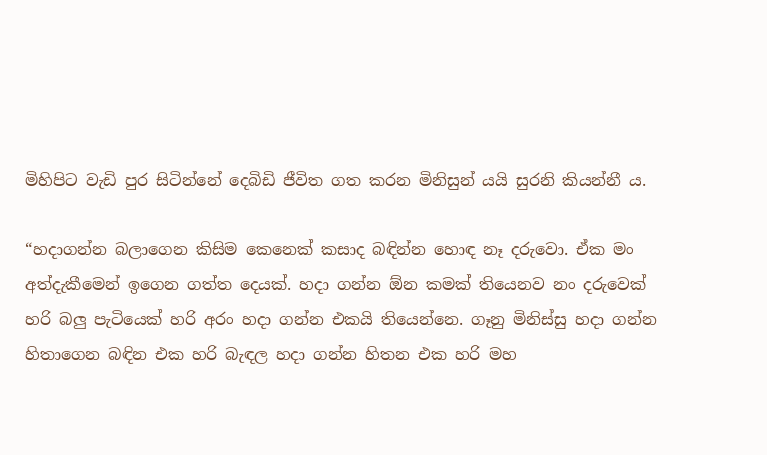මිහිපිට වැඩි පුර සිටින්නේ දෙබිඩි ජීවිත ගත කරන මිනිසුන් යයි සුරනි කියන්නී ය.

“හදාගන්න බලාගෙන කිසිම කෙනෙක් කසාද බඳින්න හොඳ නෑ දරුවො. ඒක මං අත්දැකීමෙන් ඉගෙන ගත්ත දෙයක්. හදා ගන්න ඕන කමක් තියෙනව නං දරුවෙක් හරි බලු පැටියෙක් හරි අරං හදා ගන්න එකයි තියෙන්නෙ. ගෑනු මිනිස්සු හදා ගන්න හිතාගෙන බඳින එක හරි බැඳල හදා ගන්න හිතන එක හරි මහ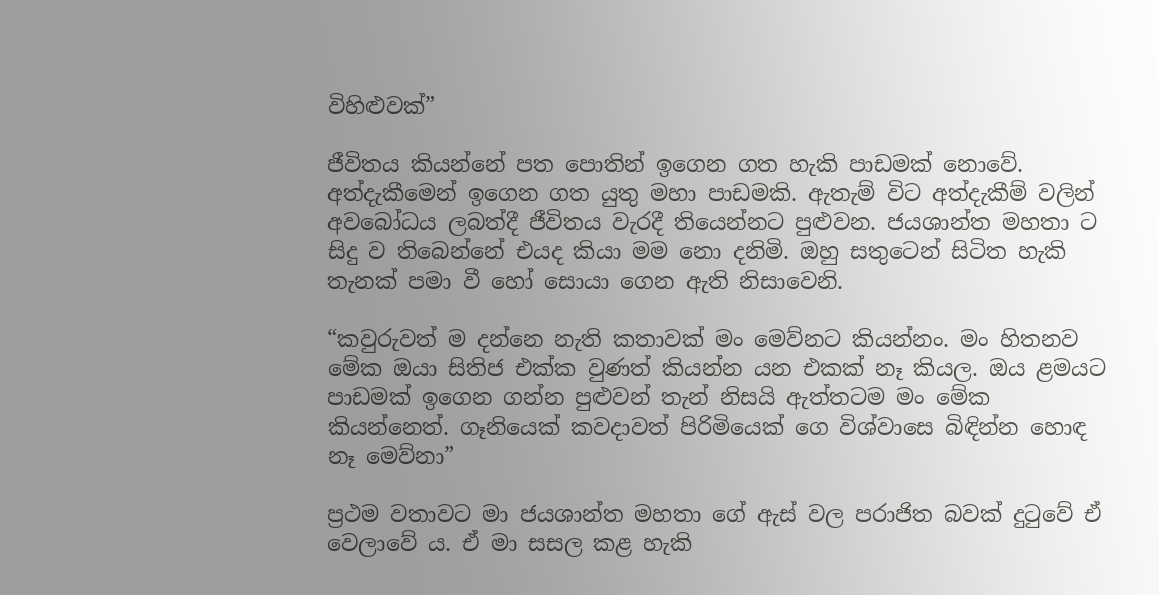විහිළුවක්”

ජීවිතය කියන්නේ පත පොතින් ඉගෙන ගත හැකි පාඩමක් නොවේ. අත්දැකීමෙන් ඉගෙන ගත යුතු මහා පාඩමකි. ඇතැම් විට අත්දැකීම් වලින් අවබෝධය ලබත්දී ජීවිතය වැරදී තියෙන්නට පුළුවන. ජයශාන්ත මහතා ට සිදු ව තිබෙන්නේ එයද කියා මම නො දනිමි. ඔහු සතුටෙන් සිටිත හැකි තැනක් පමා වී හෝ සොයා ගෙන ඇති නිසාවෙනි.

“කවුරුවත් ම දන්නෙ නැති කතාවක් මං මෙව්නට කියන්නං. මං හිතනව මේක ඔයා සිතිජ එක්ක වුණත් කියන්න යන එකක් නෑ කියල. ඔය ළමයට පාඩමක් ඉගෙන ගන්න පුළුවන් තැන් නිසයි ඇත්තටම මං මේක කියන්නෙත්. ගෑනියෙක් කවදාවත් පිරිමියෙක් ගෙ විශ්වාසෙ බිඳින්න හොඳ නෑ මෙව්නා”

ප්‍රථම වතාවට මා ජයශාන්ත මහතා ගේ ඇස් වල පරාජිත බවක් දුටුවේ ඒ වෙලාවේ ය. ඒ මා සසල කළ හැකි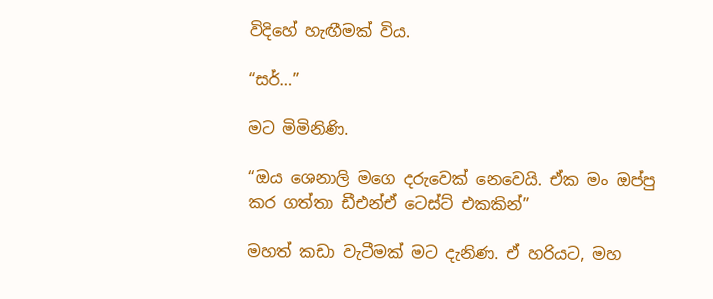විදිහේ හැඟීමක් විය.

“සර්…”

මට මිමිනිණි.

“ඔය ශෙනාලි මගෙ දරුවෙක් නෙවෙයි. ඒක මං ඔප්පු කර ගත්තා ඩීඑන්ඒ ටෙස්ට් එකකින්”

මහත් කඩා වැටීමක් මට දැනිණ. ඒ හරියට, මහ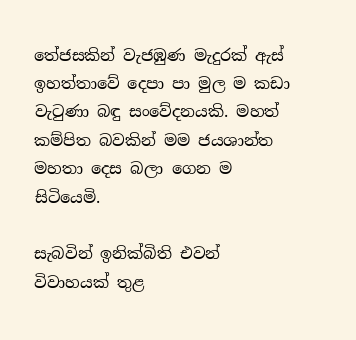තේජසකින් වැජඹුණ මැදුරක් ඇස් ඉහත්තාවේ දෙපා පා මුල ම කඩා වැටුණා බඳු සංවේදනයකි. මහත් කම්පිත බවකින් මම ජයශාන්ත මහතා දෙස බලා ගෙන ම සිටියෙමි.

සැබවින් ඉනික්බිති එවන් විවාහයක් තුළ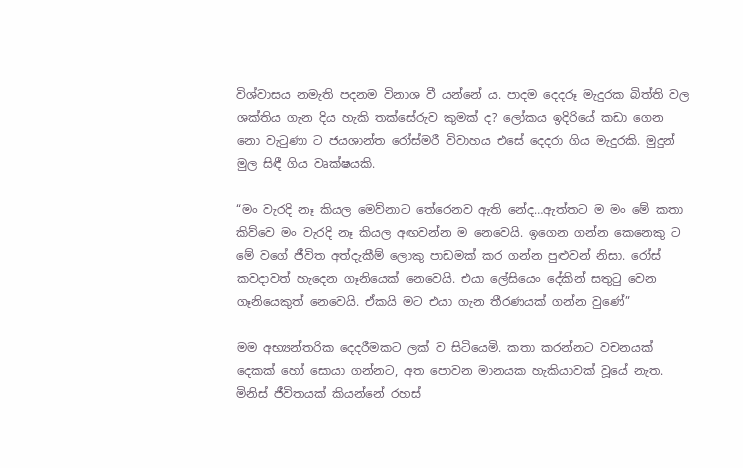විශ්වාසය නමැති පදනම විනාශ වී යන්නේ ය. පාදම දෙදරූ මැදුරක බිත්ති වල ශක්තිය ගැන දිය හැකි තක්සේරුව කුමක් ද? ලෝකය ඉදිරියේ කඩා ගෙන නො වැටුණා ට ජයශාන්ත රෝස්මරී විවාහය එසේ දෙදරා ගිය මැදුරකි. මුදුන් මුල සිඳී ගිය වෘක්ෂයකි.

“මං වැරදි නෑ කියල මෙව්නාට තේරෙනව ඇති නේද…ඇත්තට ම මං මේ කතා කිව්වෙ මං වැරදි නෑ කියල අඟවන්න ම නෙවෙයි. ඉගෙන ගන්න කෙනෙකු ට මේ වගේ ජීවිත අත්දැකීම් ලොකු පාඩමක් කර ගන්න පුළුවන් නිසා. රෝස් කවදාවත් හැදෙන ගෑනියෙක් නෙවෙයි. එයා ලේසියෙං දේකින් සතුටු වෙන ගෑනියෙකුත් නෙවෙයි. ඒකයි මට එයා ගැන තීරණයක් ගන්න වුණේ”

මම අභ්‍යන්තරික දෙදරීමකට ලක් ව සිටියෙමි. කතා කරන්නට වචනයක් දෙකක් හෝ සොයා ගන්නට, අත පොවන මානයක හැකියාවක් වූයේ නැත. මිනිස් ජීවිතයක් කියන්නේ රහස්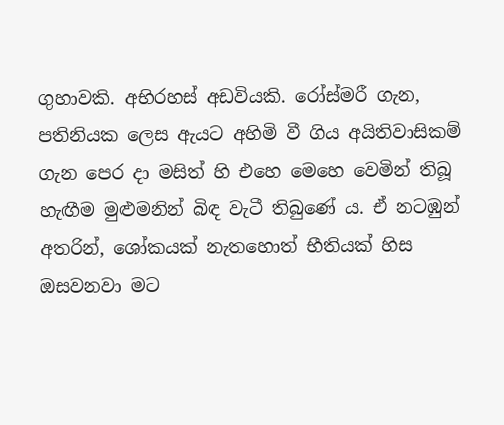ගුහාවකි. අභිරහස් අඩවියකි. රෝස්මරී ගැන, පතිනියක ලෙස ඇයට අහිමි වී ගිය අයිතිවාසිකම් ගැන පෙර දා මසිත් හි එහෙ මෙහෙ වෙමින් තිබූ හැඟීම මුළුමනින් බිඳ වැටී තිබුණේ ය. ඒ නටඹුන් අතරින්, ශෝකයක් නැතහොත් භීතියක් හිස ඔසවනවා මට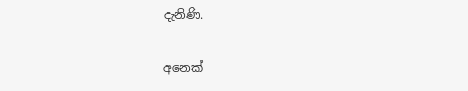දැනිණි.

අනෙක්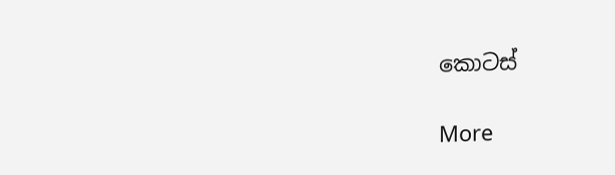කොටස්

More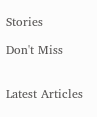Stories

Don't Miss


Latest Articles